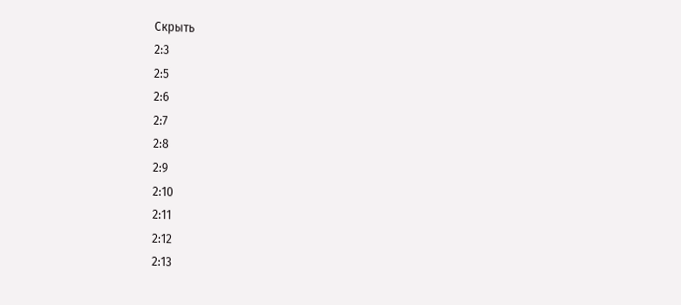Скрыть
2:3
2:5
2:6
2:7
2:8
2:9
2:10
2:11
2:12
2:13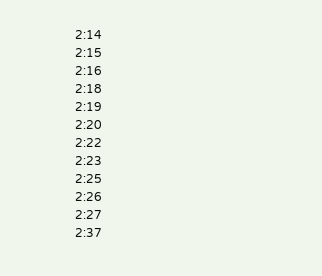2:14
2:15
2:16
2:18
2:19
2:20
2:22
2:23
2:25
2:26
2:27
2:37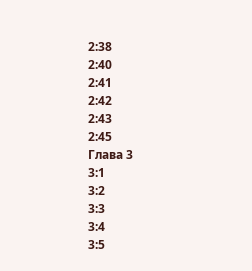2:38
2:40
2:41
2:42
2:43
2:45
Глава 3
3:1
3:2
3:3
3:4
3:5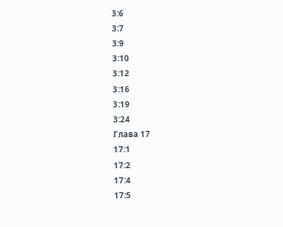3:6
3:7
3:9
3:10
3:12
3:16
3:19
3:24
Глава 17
17:1
17:2
17:4
17:5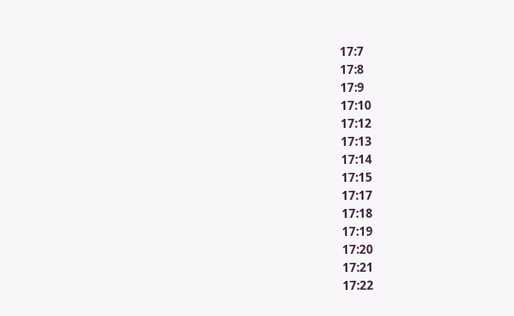17:7
17:8
17:9
17:10
17:12
17:13
17:14
17:15
17:17
17:18
17:19
17:20
17:21
17:22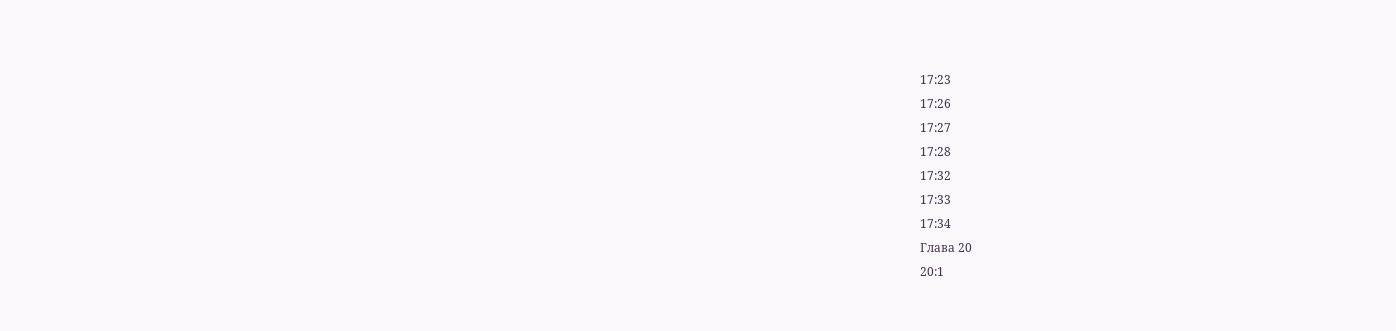17:23
17:26
17:27
17:28
17:32
17:33
17:34
Глава 20
20:1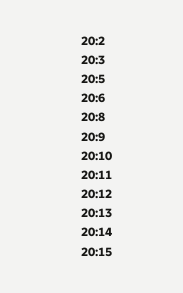20:2
20:3
20:5
20:6
20:8
20:9
20:10
20:11
20:12
20:13
20:14
20:15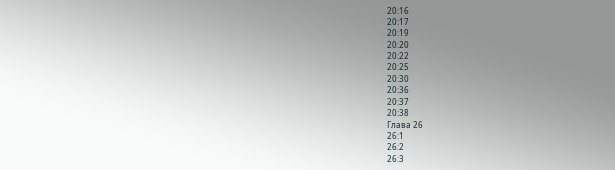20:16
20:17
20:19
20:20
20:22
20:25
20:30
20:36
20:37
20:38
Глава 26
26:1
26:2
26:3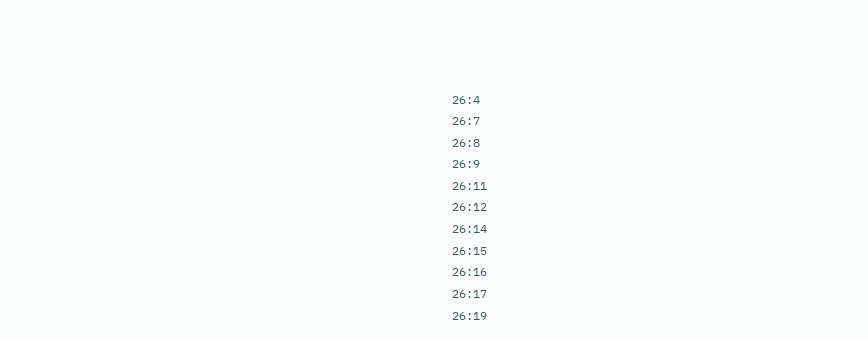26:4
26:7
26:8
26:9
26:11
26:12
26:14
26:15
26:16
26:17
26:19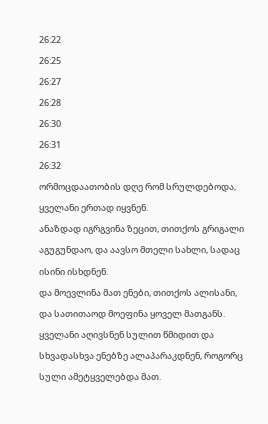26:22
26:25
26:27
26:28
26:30
26:31
26:32
ორმოცდაათობის დღე რომ სრულდებოდა, ყველანი ერთად იყვნენ.
ანაზდად იგრგვინა ზეცით, თითქოს გრიგალი აგუგუნდაო, და აავსო მთელი სახლი, სადაც ისინი ისხდნენ.
და მოევლინა მათ ენები, თითქოს ალისანი, და სათითაოდ მოეფინა ყოველ მათგანს.
ყველანი აღივსნენ სულით წმიდით და სხვადასხვა ენებზე ალაპარაკდნენ, როგორც სული ამეტყველებდა მათ.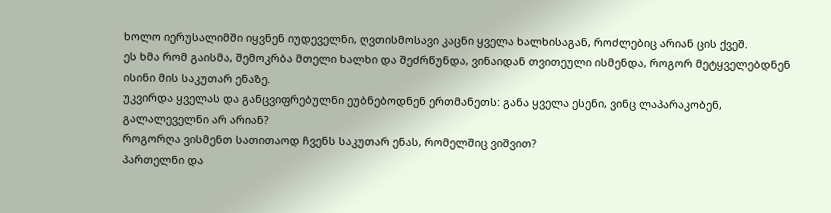ხოლო იერუსალიმში იყვნენ იუდეველნი, ღვთისმოსავი კაცნი ყველა ხალხისაგან, როძლებიც არიან ცის ქვეშ.
ეს ხმა რომ გაისმა, შემოკრბა მთელი ხალხი და შეძრწუნდა, ვინაიდან თვითეული ისმენდა, როგორ მეტყველებდნენ ისინი მის საკუთარ ენაზე.
უკვირდა ყველას და განცვიფრებულნი ეუბნებოდნენ ერთმანეთს: განა ყველა ესენი, ვინც ლაპარაკობენ, გალალეველნი არ არიან?
როგორღა ვისმენთ სათითაოდ ჩვენს საკუთარ ენას, რომელშიც ვიშვით?
პართელნი და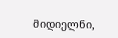მიდიელნი,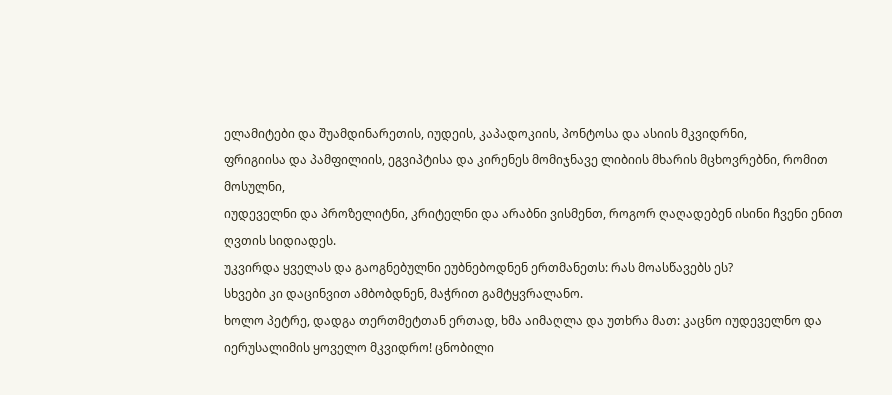ელამიტები და შუამდინარეთის, იუდეის, კაპადოკიის, პონტოსა და ასიის მკვიდრნი,
ფრიგიისა და პამფილიის, ეგვიპტისა და კირენეს მომიჯნავე ლიბიის მხარის მცხოვრებნი, რომით მოსულნი,
იუდეველნი და პროზელიტნი, კრიტელნი და არაბნი ვისმენთ, როგორ ღაღადებენ ისინი ჩვენი ენით ღვთის სიდიადეს.
უკვირდა ყველას და გაოგნებულნი ეუბნებოდნენ ერთმანეთს: რას მოასწავებს ეს?
სხვები კი დაცინვით ამბობდნენ, მაჭრით გამტყვრალანო.
ხოლო პეტრე, დადგა თერთმეტთან ერთად, ხმა აიმაღლა და უთხრა მათ: კაცნო იუდეველნო და იერუსალიმის ყოველო მკვიდრო! ცნობილი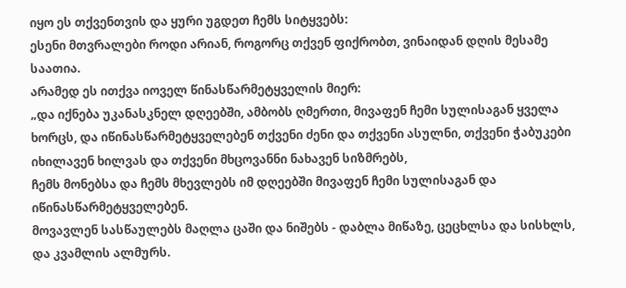იყო ეს თქვენთვის და ყური უგდეთ ჩემს სიტყვებს:
ესენი მთვრალები როდი არიან, როგორც თქვენ ფიქრობთ, ვინაიდან დღის მესამე საათია.
არამედ ეს ითქვა იოველ წინასწარმეტყველის მიერ:
„და იქნება უკანასკნელ დღეებში, ამბობს ღმერთი, მივაფენ ჩემი სულისაგან ყველა ხორცს, და იწინასწარმეტყველებენ თქვენი ძენი და თქვენი ასულნი, თქვენი ჭაბუკები იხილავენ ხილვას და თქვენი მხცოვანნი ნახავენ სიზმრებს,
ჩემს მონებსა და ჩემს მხევლებს იმ დღეებში მივაფენ ჩემი სულისაგან და იწინასწარმეტყველებენ.
მოვავლენ სასწაულებს მაღლა ცაში და ნიშებს - დაბლა მიწაზე, ცეცხლსა და სისხლს, და კვამლის ალმურს.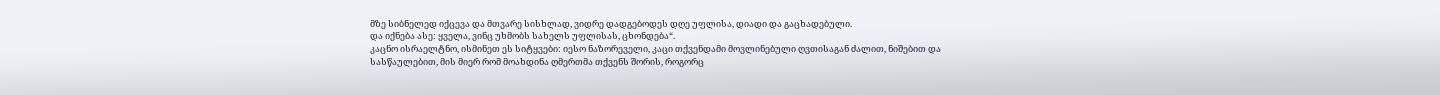მზე სიბნელედ იქცევა და მთვარე სისხლად, ვიდრე დადგებოდეს დღე უფლისა, დიადი და გაცხადებული.
და იქნება ასე: ყველა, ვინც უხმობს სახელს უფლისას, ცხონდება“.
კაცნო ისრაელტნო, ისმინეთ ეს სიტყვები: იესო ნაზორეველი, კაცი თქვენდამი მოვლინებული ღვთისაგან ძალით, ნიშებით და სასწაულებით, მის მიერ რომ მოახდინა ღმერთმა თქვენს შორის, როგორც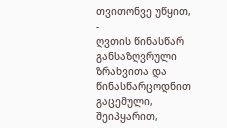თვითონვე უწყით, -
ღვთის წინასწარ განსაზღვრული ზრახვითა და წინასწარცოდნით გაცემული, შეიპყარით,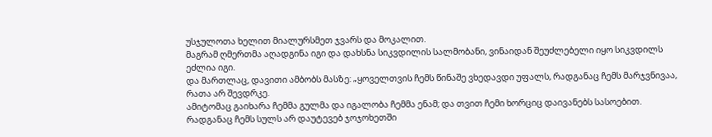უსჯულოთა ხელით მიალურსმეთ ჯვარს და მოკალით.
მაგრამ ღმერთმა აღადგინა იგი და დახსნა სიკვდილის სალმობანი, ვინაიდან შეუძლებელი იყო სიკვდილს ეძლია იგი.
და მართლაც, დავითი ამბობს მასზე: „ყოველთვის ჩემს წინაშე ვხედავდი უფალს, რადგანაც ჩემს მარჯვნივაა, რათა არ შევდრკე.
ამიტომაც გაიხარა ჩემმა გულმა და იგალობა ჩემმა ენამ; და თვით ჩემი ხორციც დაივანებს სასოებით.
რადგანაც ჩემს სულს არ დაუტევებ ჯოჯოხეთში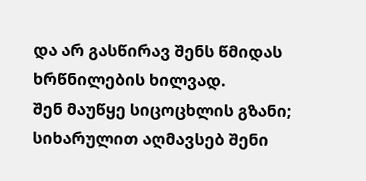და არ გასწირავ შენს წმიდას ხრწნილების ხილვად.
შენ მაუწყე სიცოცხლის გზანი; სიხარულით აღმავსებ შენი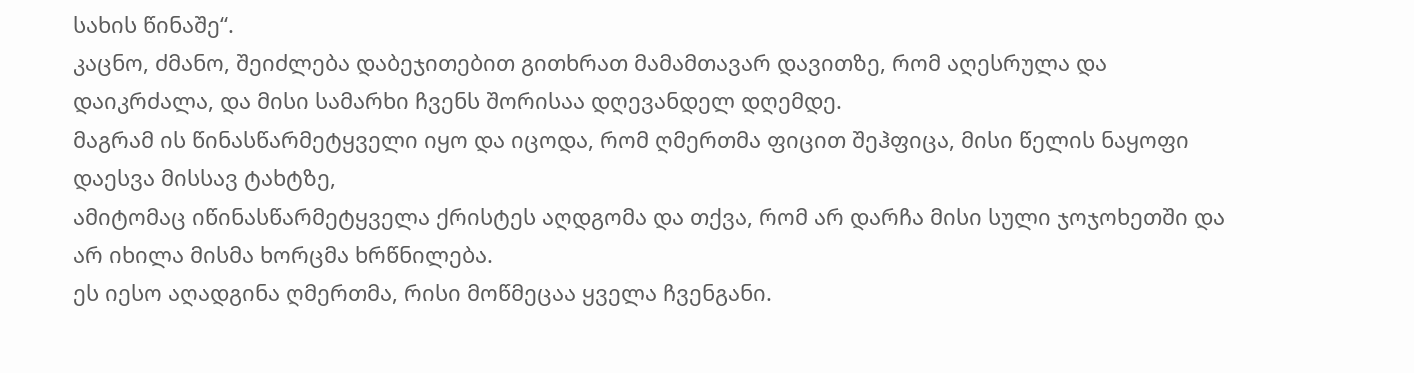სახის წინაშე“.
კაცნო, ძმანო, შეიძლება დაბეჯითებით გითხრათ მამამთავარ დავითზე, რომ აღესრულა და დაიკრძალა, და მისი სამარხი ჩვენს შორისაა დღევანდელ დღემდე.
მაგრამ ის წინასწარმეტყველი იყო და იცოდა, რომ ღმერთმა ფიცით შეჰფიცა, მისი წელის ნაყოფი დაესვა მისსავ ტახტზე,
ამიტომაც იწინასწარმეტყველა ქრისტეს აღდგომა და თქვა, რომ არ დარჩა მისი სული ჯოჯოხეთში და არ იხილა მისმა ხორცმა ხრწნილება.
ეს იესო აღადგინა ღმერთმა, რისი მოწმეცაა ყველა ჩვენგანი.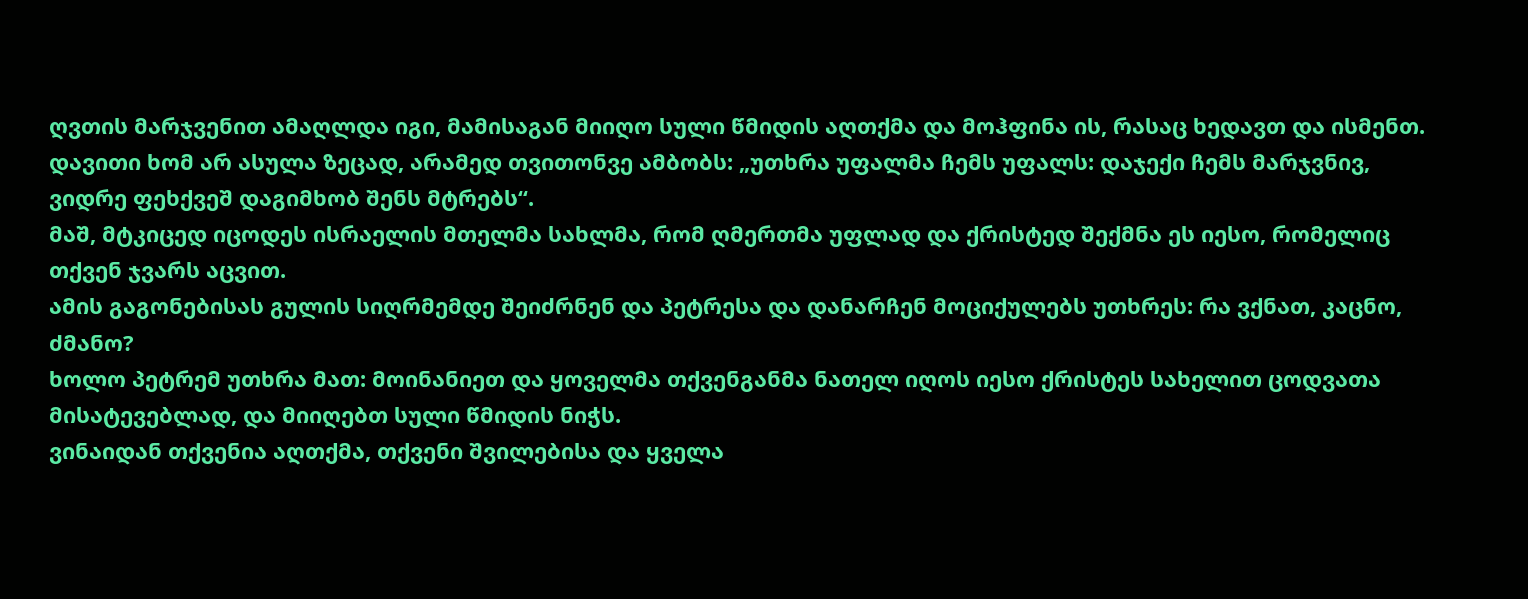ღვთის მარჯვენით ამაღლდა იგი, მამისაგან მიიღო სული წმიდის აღთქმა და მოჰფინა ის, რასაც ხედავთ და ისმენთ.
დავითი ხომ არ ასულა ზეცად, არამედ თვითონვე ამბობს: „უთხრა უფალმა ჩემს უფალს: დაჯექი ჩემს მარჯვნივ,
ვიდრე ფეხქვეშ დაგიმხობ შენს მტრებს“.
მაშ, მტკიცედ იცოდეს ისრაელის მთელმა სახლმა, რომ ღმერთმა უფლად და ქრისტედ შექმნა ეს იესო, რომელიც თქვენ ჯვარს აცვით.
ამის გაგონებისას გულის სიღრმემდე შეიძრნენ და პეტრესა და დანარჩენ მოციქულებს უთხრეს: რა ვქნათ, კაცნო, ძმანო?
ხოლო პეტრემ უთხრა მათ: მოინანიეთ და ყოველმა თქვენგანმა ნათელ იღოს იესო ქრისტეს სახელით ცოდვათა მისატევებლად, და მიიღებთ სული წმიდის ნიჭს.
ვინაიდან თქვენია აღთქმა, თქვენი შვილებისა და ყველა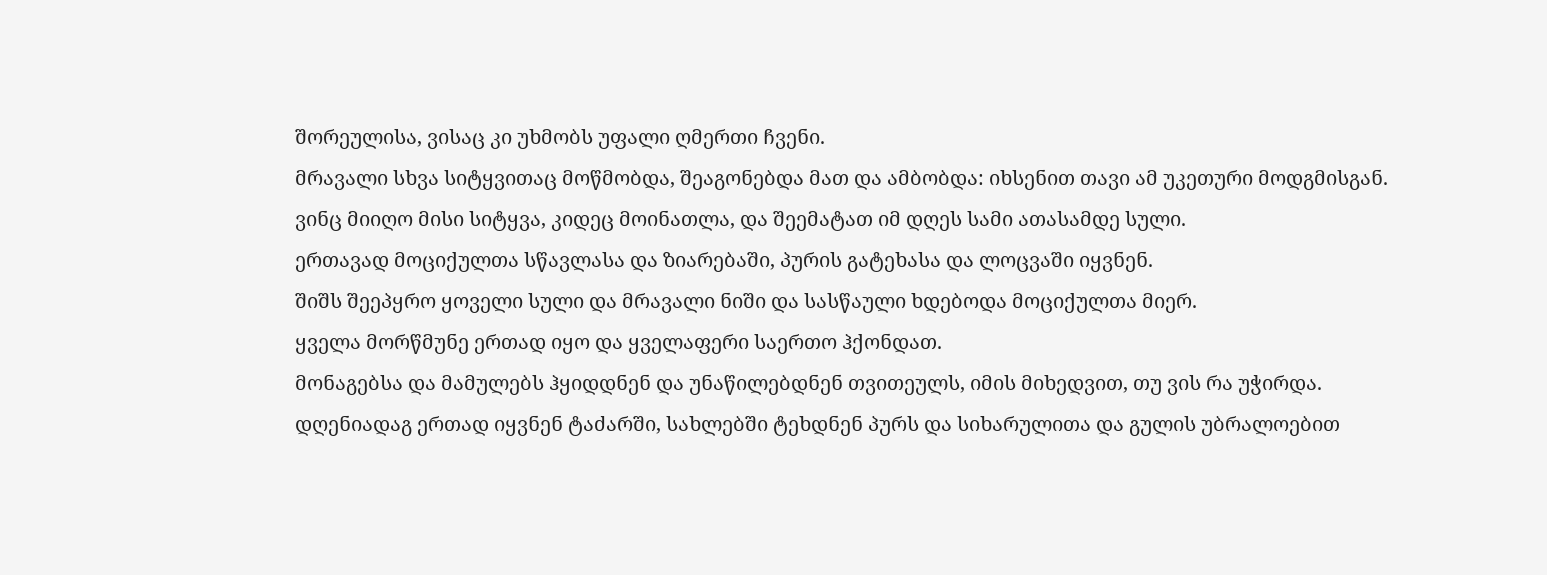შორეულისა, ვისაც კი უხმობს უფალი ღმერთი ჩვენი.
მრავალი სხვა სიტყვითაც მოწმობდა, შეაგონებდა მათ და ამბობდა: იხსენით თავი ამ უკეთური მოდგმისგან.
ვინც მიიღო მისი სიტყვა, კიდეც მოინათლა, და შეემატათ იმ დღეს სამი ათასამდე სული.
ერთავად მოციქულთა სწავლასა და ზიარებაში, პურის გატეხასა და ლოცვაში იყვნენ.
შიშს შეეპყრო ყოველი სული და მრავალი ნიში და სასწაული ხდებოდა მოციქულთა მიერ.
ყველა მორწმუნე ერთად იყო და ყველაფერი საერთო ჰქონდათ.
მონაგებსა და მამულებს ჰყიდდნენ და უნაწილებდნენ თვითეულს, იმის მიხედვით, თუ ვის რა უჭირდა.
დღენიადაგ ერთად იყვნენ ტაძარში, სახლებში ტეხდნენ პურს და სიხარულითა და გულის უბრალოებით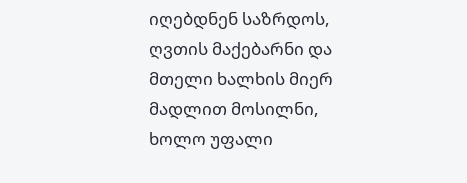იღებდნენ საზრდოს,
ღვთის მაქებარნი და მთელი ხალხის მიერ მადლით მოსილნი, ხოლო უფალი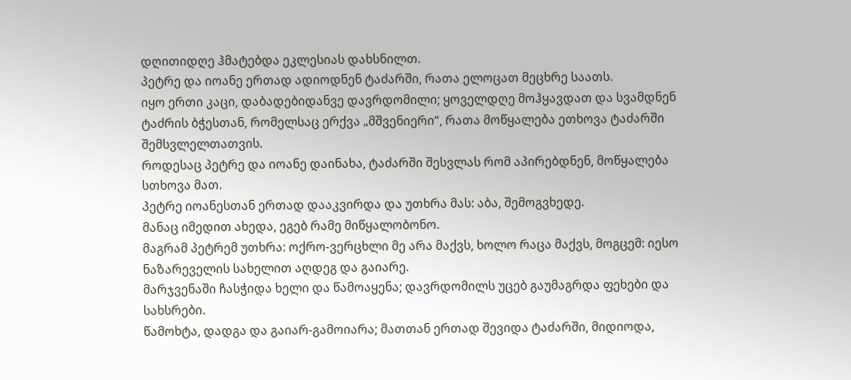დღითიდღე ჰმატებდა ეკლესიას დახსნილთ.
პეტრე და იოანე ერთად ადიოდნენ ტაძარში, რათა ელოცათ მეცხრე საათს.
იყო ერთი კაცი, დაბადებიდანვე დავრდომილი; ყოველდღე მოჰყავდათ და სვამდნენ ტაძრის ბჭესთან, რომელსაც ერქვა „მშვენიერი“, რათა მოწყალება ეთხოვა ტაძარში შემსვლელთათვის.
როდესაც პეტრე და იოანე დაინახა, ტაძარში შესვლას რომ აპირებდნენ, მოწყალება სთხოვა მათ.
პეტრე იოანესთან ერთად დააკვირდა და უთხრა მას: აბა, შემოგვხედე.
მანაც იმედით ახედა, ეგებ რამე მიწყალობონო.
მაგრამ პეტრემ უთხრა: ოქრო-ვერცხლი მე არა მაქვს, ხოლო რაცა მაქვს, მოგცემ: იესო ნაზარეველის სახელით აღდეგ და გაიარე.
მარჯვენაში ჩასჭიდა ხელი და წამოაყენა; დავრდომილს უცებ გაუმაგრდა ფეხები და სახსრები.
წამოხტა, დადგა და გაიარ-გამოიარა; მათთან ერთად შევიდა ტაძარში, მიდიოდა,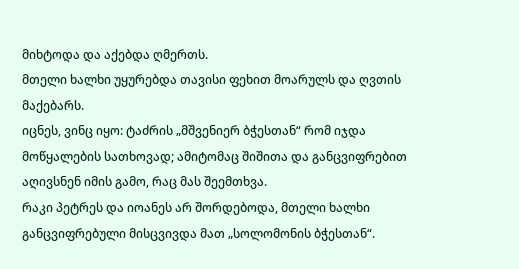მიხტოდა და აქებდა ღმერთს.
მთელი ხალხი უყურებდა თავისი ფეხით მოარულს და ღვთის მაქებარს.
იცნეს, ვინც იყო: ტაძრის „მშვენიერ ბჭესთან“ რომ იჯდა მოწყალების სათხოვად; ამიტომაც შიშითა და განცვიფრებით აღივსნენ იმის გამო, რაც მას შეემთხვა.
რაკი პეტრეს და იოანეს არ შორდებოდა, მთელი ხალხი განცვიფრებული მისცვივდა მათ „სოლომონის ბჭესთან“.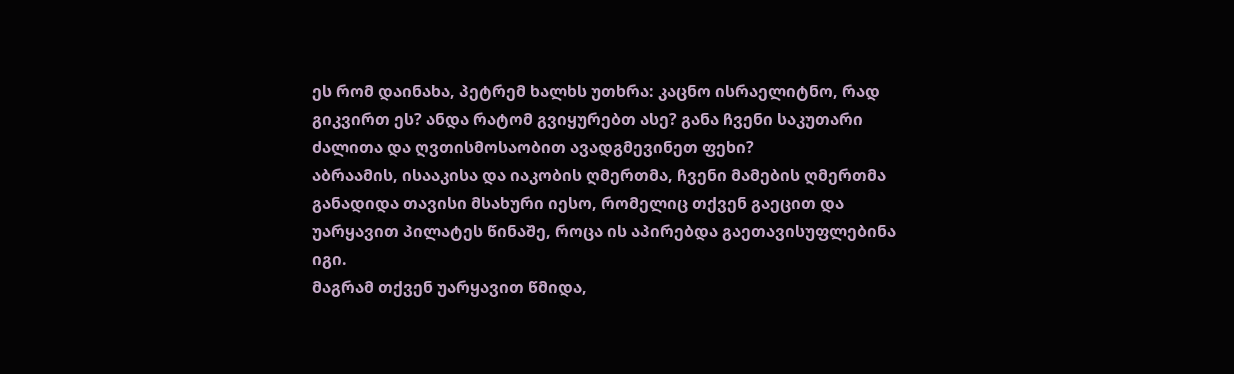ეს რომ დაინახა, პეტრემ ხალხს უთხრა: კაცნო ისრაელიტნო, რად გიკვირთ ეს? ანდა რატომ გვიყურებთ ასე? განა ჩვენი საკუთარი ძალითა და ღვთისმოსაობით ავადგმევინეთ ფეხი?
აბრაამის, ისააკისა და იაკობის ღმერთმა, ჩვენი მამების ღმერთმა განადიდა თავისი მსახური იესო, რომელიც თქვენ გაეცით და უარყავით პილატეს წინაშე, როცა ის აპირებდა გაეთავისუფლებინა იგი.
მაგრამ თქვენ უარყავით წმიდა,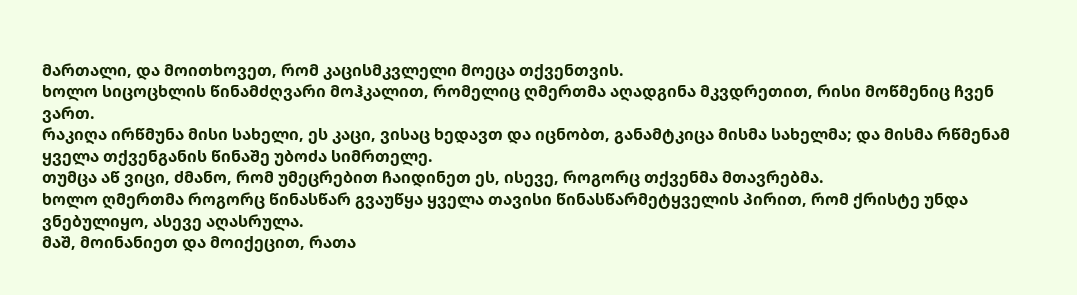მართალი, და მოითხოვეთ, რომ კაცისმკვლელი მოეცა თქვენთვის.
ხოლო სიცოცხლის წინამძღვარი მოჰკალით, რომელიც ღმერთმა აღადგინა მკვდრეთით, რისი მოწმენიც ჩვენ ვართ.
რაკიღა ირწმუნა მისი სახელი, ეს კაცი, ვისაც ხედავთ და იცნობთ, განამტკიცა მისმა სახელმა; და მისმა რწმენამ ყველა თქვენგანის წინაშე უბოძა სიმრთელე.
თუმცა აწ ვიცი, ძმანო, რომ უმეცრებით ჩაიდინეთ ეს, ისევე, როგორც თქვენმა მთავრებმა.
ხოლო ღმერთმა როგორც წინასწარ გვაუწყა ყველა თავისი წინასწარმეტყველის პირით, რომ ქრისტე უნდა ვნებულიყო, ასევე აღასრულა.
მაშ, მოინანიეთ და მოიქეცით, რათა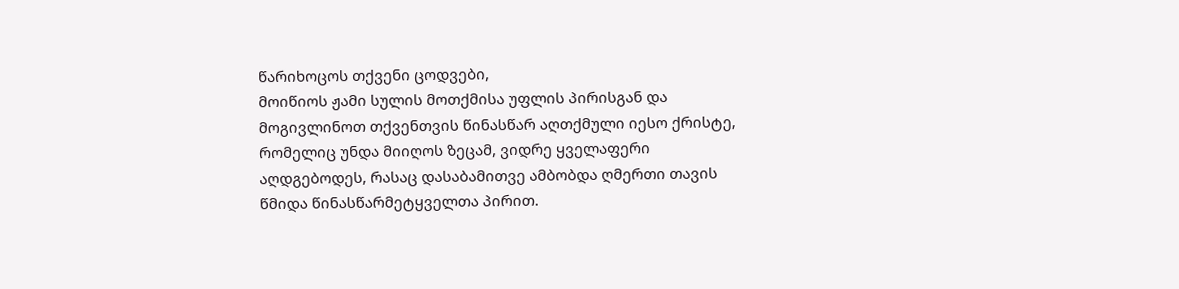წარიხოცოს თქვენი ცოდვები,
მოიწიოს ჟამი სულის მოთქმისა უფლის პირისგან და მოგივლინოთ თქვენთვის წინასწარ აღთქმული იესო ქრისტე,
რომელიც უნდა მიიღოს ზეცამ, ვიდრე ყველაფერი აღდგებოდეს, რასაც დასაბამითვე ამბობდა ღმერთი თავის წმიდა წინასწარმეტყველთა პირით.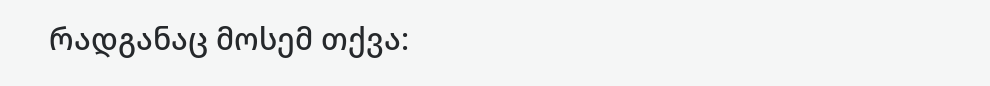რადგანაც მოსემ თქვა: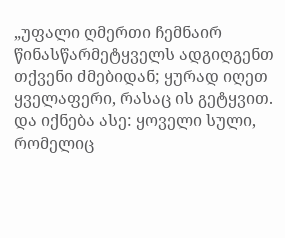„უფალი ღმერთი ჩემნაირ წინასწარმეტყველს ადგიღგენთ თქვენი ძმებიდან; ყურად იღეთ ყველაფერი, რასაც ის გეტყვით.
და იქნება ასე: ყოველი სული, რომელიც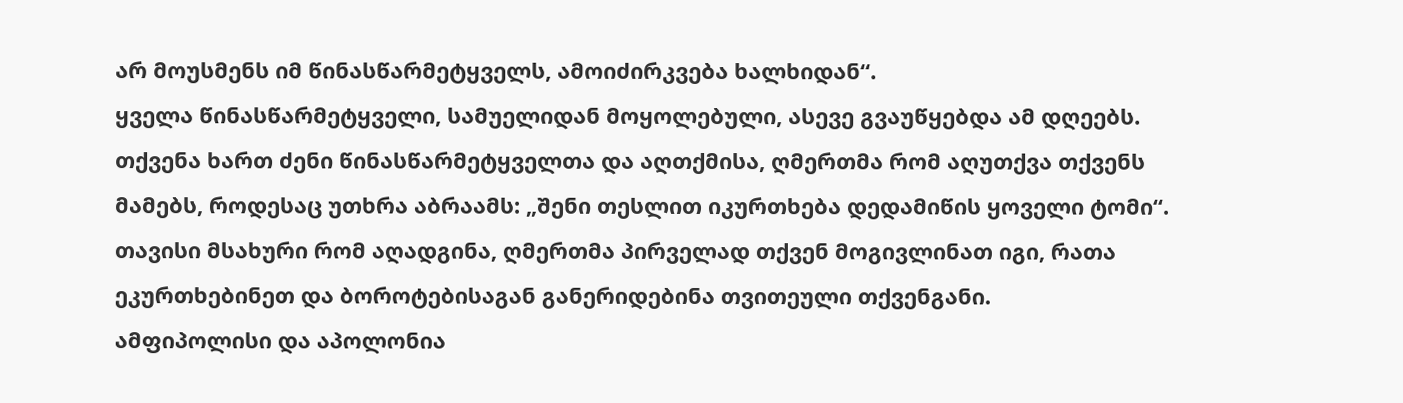არ მოუსმენს იმ წინასწარმეტყველს, ამოიძირკვება ხალხიდან“.
ყველა წინასწარმეტყველი, სამუელიდან მოყოლებული, ასევე გვაუწყებდა ამ დღეებს.
თქვენა ხართ ძენი წინასწარმეტყველთა და აღთქმისა, ღმერთმა რომ აღუთქვა თქვენს მამებს, როდესაც უთხრა აბრაამს: „შენი თესლით იკურთხება დედამიწის ყოველი ტომი“.
თავისი მსახური რომ აღადგინა, ღმერთმა პირველად თქვენ მოგივლინათ იგი, რათა ეკურთხებინეთ და ბოროტებისაგან განერიდებინა თვითეული თქვენგანი.
ამფიპოლისი და აპოლონია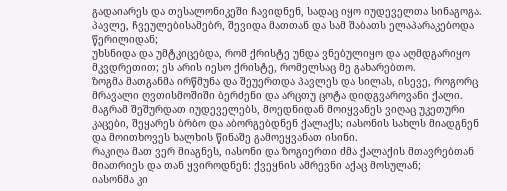გადაიარეს და თესალონიკეში ჩავიდნენ, სადაც იყო იუდეველთა სინაგოგა.
პავლე, ჩვეულებისამებრ, შევიდა მათთან და სამ შაბათს ელაპარაკებოდა წერილიდან;
უხსნიდა და უმტკიცებდა, რომ ქრისტე უნდა ვნებულიყო და აღმდგარიყო მკვდრეთით; ეს არის იესო ქრისტე, რომელსაც მე გახარებთო.
ზოგმა მათგანმა ირწმუნა და შეუერთდა პავლეს და სილას, ისევე, როგორც მრავალი ღვთისმოშიში ბერძენი და არცთუ ცოტა დიდგვაროვანი ქალი.
მაგრამ შეშურდათ იუდეველებს, მოედნიდან მოიყვანეს ვიღაც უკეთური კაცები, შეყარეს ბრბო და აბორგებდნენ ქალაქს; იასონის სახლს მიადგნენ და მოითხოვეს ხალხის წინაშე გამოეყვანათ ისინი.
რაკიღა მათ ვერ მიაგნეს, იასონი და ზოგიერთი ძმა ქალაქის მთავრებთან მიათრიეს და თან ყვიროდნენ: ქვეყნის ამრევნი აქაც მოსულან;
იასონმა კი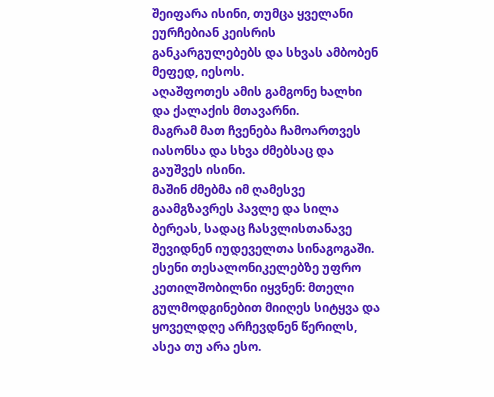შეიფარა ისინი, თუმცა ყველანი ეურჩებიან კეისრის განკარგულებებს და სხვას ამბობენ მეფედ, იესოს.
აღაშფოთეს ამის გამგონე ხალხი და ქალაქის მთავარნი.
მაგრამ მათ ჩვენება ჩამოართვეს იასონსა და სხვა ძმებსაც და გაუშვეს ისინი.
მაშინ ძმებმა იმ ღამესვე გაამგზავრეს პავლე და სილა ბერეას, სადაც ჩასვლისთანავე შევიდნენ იუდეველთა სინაგოგაში.
ესენი თესალონიკელებზე უფრო კეთილშობილნი იყვნენ: მთელი გულმოდგინებით მიიღეს სიტყვა და ყოველდღე არჩევდნენ წერილს, ასეა თუ არა ესო.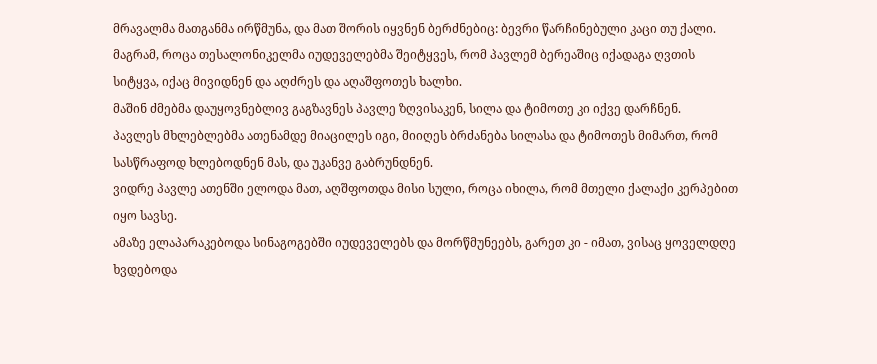მრავალმა მათგანმა ირწმუნა, და მათ შორის იყვნენ ბერძნებიც: ბევრი წარჩინებული კაცი თუ ქალი.
მაგრამ, როცა თესალონიკელმა იუდეველებმა შეიტყვეს, რომ პავლემ ბერეაშიც იქადაგა ღვთის სიტყვა, იქაც მივიდნენ და აღძრეს და აღაშფოთეს ხალხი.
მაშინ ძმებმა დაუყოვნებლივ გაგზავნეს პავლე ზღვისაკენ, სილა და ტიმოთე კი იქვე დარჩნენ.
პავლეს მხლებლებმა ათენამდე მიაცილეს იგი, მიიღეს ბრძანება სილასა და ტიმოთეს მიმართ, რომ სასწრაფოდ ხლებოდნენ მას, და უკანვე გაბრუნდნენ.
ვიდრე პავლე ათენში ელოდა მათ, აღშფოთდა მისი სული, როცა იხილა, რომ მთელი ქალაქი კერპებით იყო სავსე.
ამაზე ელაპარაკებოდა სინაგოგებში იუდეველებს და მორწმუნეებს, გარეთ კი - იმათ, ვისაც ყოველდღე ხვდებოდა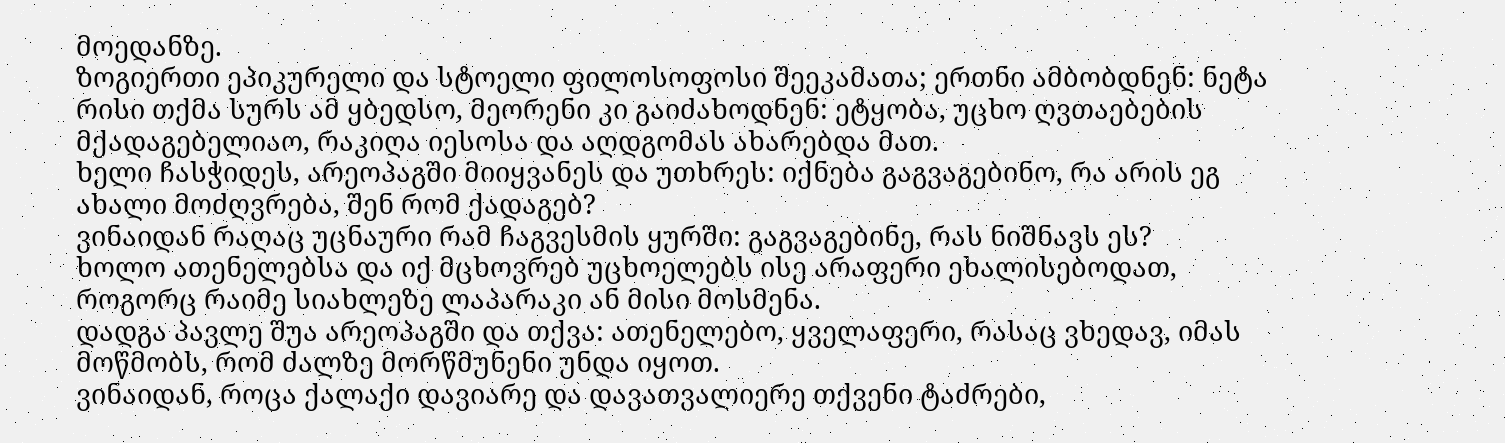მოედანზე.
ზოგიერთი ეპიკურელი და სტოელი ფილოსოფოსი შეეკამათა; ერთნი ამბობდნენ: ნეტა რისი თქმა სურს ამ ყბედსო, მეორენი კი გაიძახოდნენ: ეტყობა, უცხო ღვთაებების მქადაგებელიაო, რაკიღა იესოსა და აღდგომას ახარებდა მათ.
ხელი ჩასჭიდეს, არეოპაგში მიიყვანეს და უთხრეს: იქნება გაგვაგებინო, რა არის ეგ ახალი მოძღვრება, შენ რომ ქადაგებ?
ვინაიდან რაღაც უცნაური რამ ჩაგვესმის ყურში: გაგვაგებინე, რას ნიშნავს ეს?
ხოლო ათენელებსა და იქ მცხოვრებ უცხოელებს ისე არაფერი ეხალისებოდათ, როგორც რაიმე სიახლეზე ლაპარაკი ან მისი მოსმენა.
დადგა პავლე შუა არეოპაგში და თქვა: ათენელებო, ყველაფერი, რასაც ვხედავ, იმას მოწმობს, რომ ძალზე მორწმუნენი უნდა იყოთ.
ვინაიდან, როცა ქალაქი დავიარე და დავათვალიერე თქვენი ტაძრები,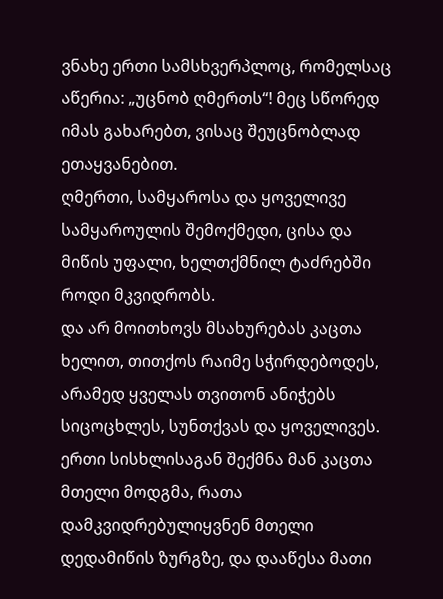ვნახე ერთი სამსხვერპლოც, რომელსაც აწერია: „უცნობ ღმერთს“! მეც სწორედ იმას გახარებთ, ვისაც შეუცნობლად ეთაყვანებით.
ღმერთი, სამყაროსა და ყოველივე სამყაროულის შემოქმედი, ცისა და მიწის უფალი, ხელთქმნილ ტაძრებში როდი მკვიდრობს.
და არ მოითხოვს მსახურებას კაცთა ხელით, თითქოს რაიმე სჭირდებოდეს, არამედ ყველას თვითონ ანიჭებს სიცოცხლეს, სუნთქვას და ყოველივეს.
ერთი სისხლისაგან შექმნა მან კაცთა მთელი მოდგმა, რათა დამკვიდრებულიყვნენ მთელი დედამიწის ზურგზე, და დააწესა მათი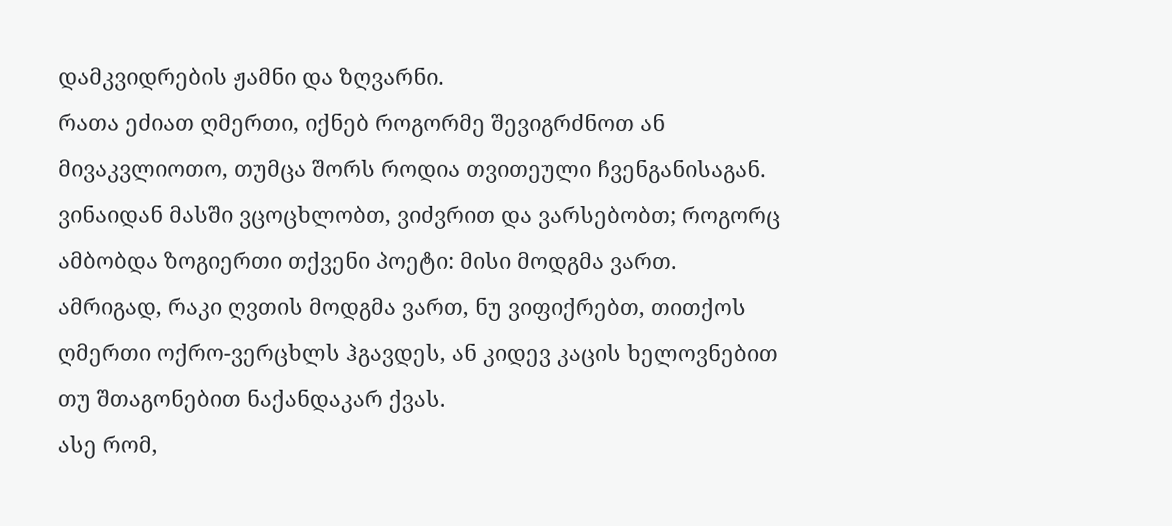დამკვიდრების ჟამნი და ზღვარნი.
რათა ეძიათ ღმერთი, იქნებ როგორმე შევიგრძნოთ ან მივაკვლიოთო, თუმცა შორს როდია თვითეული ჩვენგანისაგან.
ვინაიდან მასში ვცოცხლობთ, ვიძვრით და ვარსებობთ; როგორც ამბობდა ზოგიერთი თქვენი პოეტი: მისი მოდგმა ვართ.
ამრიგად, რაკი ღვთის მოდგმა ვართ, ნუ ვიფიქრებთ, თითქოს ღმერთი ოქრო-ვერცხლს ჰგავდეს, ან კიდევ კაცის ხელოვნებით თუ შთაგონებით ნაქანდაკარ ქვას.
ასე რომ,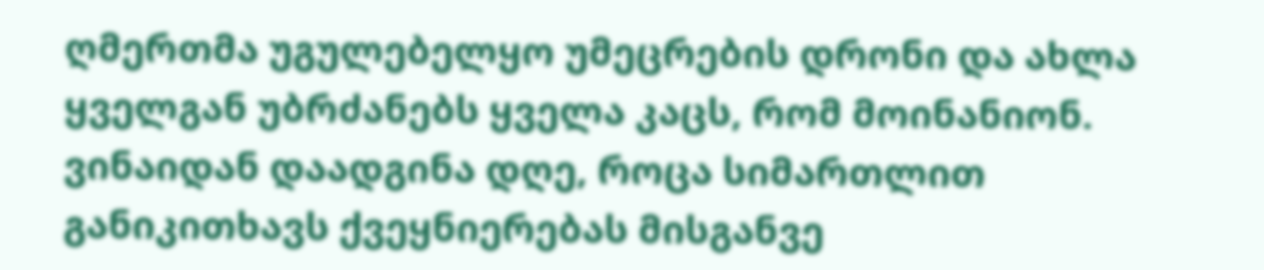ღმერთმა უგულებელყო უმეცრების დრონი და ახლა ყველგან უბრძანებს ყველა კაცს, რომ მოინანიონ.
ვინაიდან დაადგინა დღე, როცა სიმართლით განიკითხავს ქვეყნიერებას მისგანვე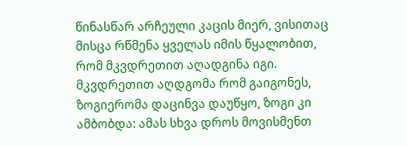წინასწარ არჩეული კაცის მიერ, ვისითაც მისცა რწმენა ყველას იმის წყალობით, რომ მკვდრეთით აღადგინა იგი.
მკვდრეთით აღდგომა რომ გაიგონეს, ზოგიერომა დაცინვა დაუწყო, ზოგი კი ამბობდა: ამას სხვა დროს მოვისმენთ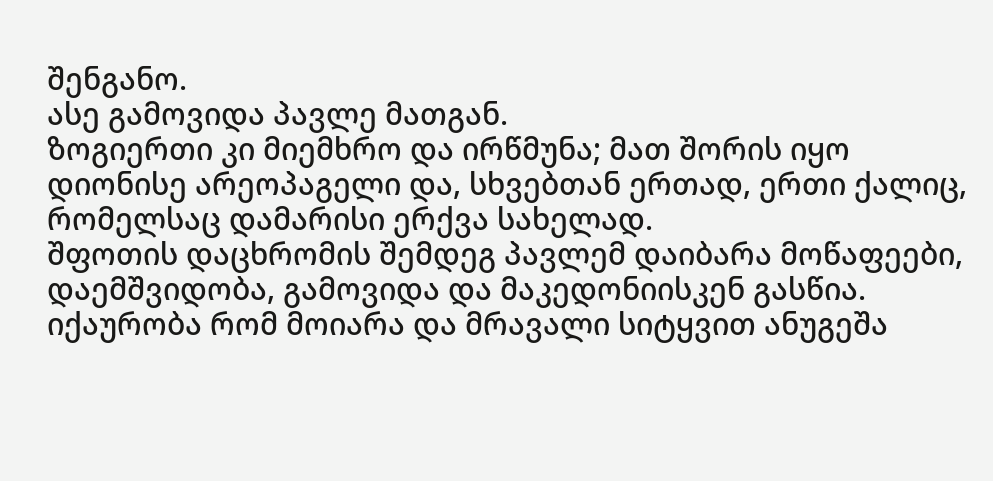შენგანო.
ასე გამოვიდა პავლე მათგან.
ზოგიერთი კი მიემხრო და ირწმუნა; მათ შორის იყო დიონისე არეოპაგელი და, სხვებთან ერთად, ერთი ქალიც, რომელსაც დამარისი ერქვა სახელად.
შფოთის დაცხრომის შემდეგ პავლემ დაიბარა მოწაფეები, დაემშვიდობა, გამოვიდა და მაკედონიისკენ გასწია.
იქაურობა რომ მოიარა და მრავალი სიტყვით ანუგეშა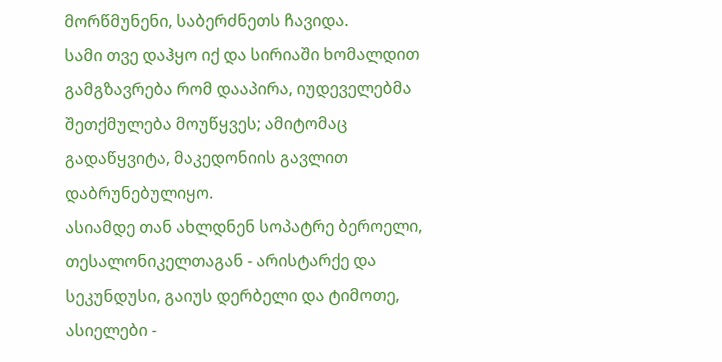მორწმუნენი, საბერძნეთს ჩავიდა.
სამი თვე დაჰყო იქ და სირიაში ხომალდით გამგზავრება რომ დააპირა, იუდეველებმა შეთქმულება მოუწყვეს; ამიტომაც გადაწყვიტა, მაკედონიის გავლით დაბრუნებულიყო.
ასიამდე თან ახლდნენ სოპატრე ბეროელი, თესალონიკელთაგან - არისტარქე და სეკუნდუსი, გაიუს დერბელი და ტიმოთე, ასიელები -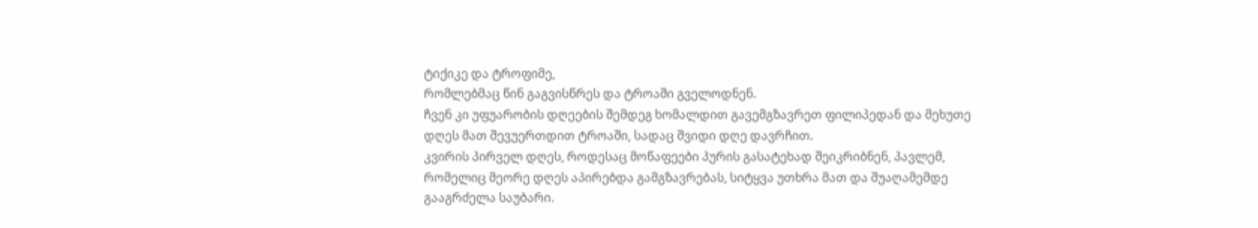ტიქიკე და ტროფიმე,
რომლებმაც წინ გაგვისწრეს და ტროაში გველოდნენ.
ჩვენ კი უფუარობის დღეების შემდეგ ხომალდით გავემგზავრეთ ფილიპედან და მეხუთე დღეს მათ შევუერთდით ტროაში, სადაც შვიდი დღე დავრჩით.
კვირის პირველ დღეს, როდესაც მოწაფეები პურის გასატეხად შეიკრიბნენ, პავლემ, რომელიც მეორე დღეს აპირებდა გამგზავრებას, სიტყვა უთხრა მათ და შუაღამემდე გააგრძელა საუბარი.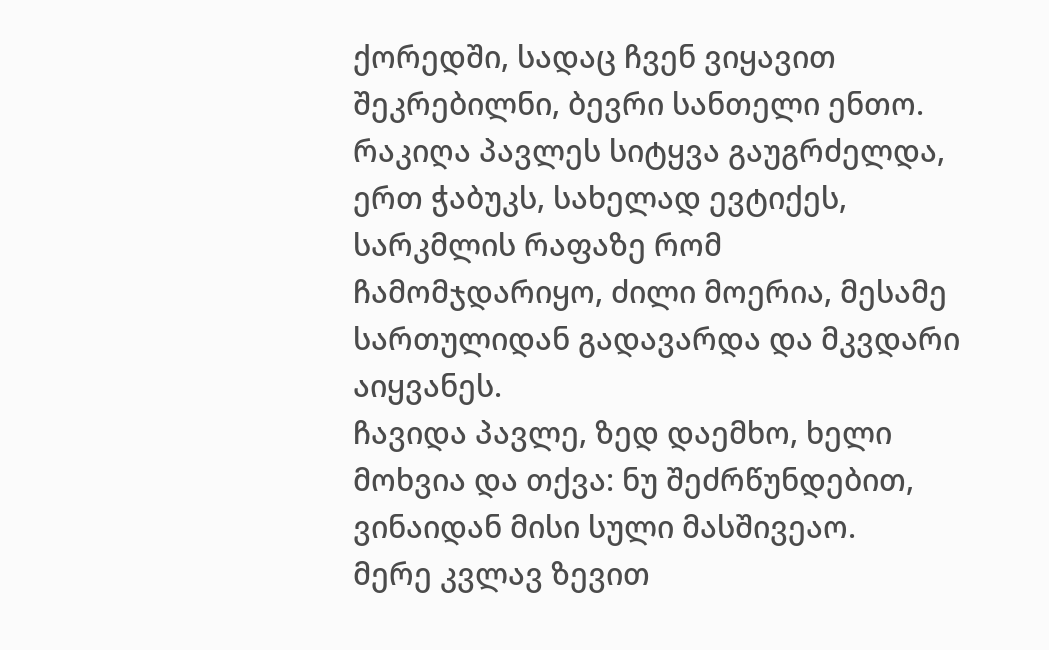ქორედში, სადაც ჩვენ ვიყავით შეკრებილნი, ბევრი სანთელი ენთო.
რაკიღა პავლეს სიტყვა გაუგრძელდა, ერთ ჭაბუკს, სახელად ევტიქეს, სარკმლის რაფაზე რომ ჩამომჯდარიყო, ძილი მოერია, მესამე სართულიდან გადავარდა და მკვდარი აიყვანეს.
ჩავიდა პავლე, ზედ დაემხო, ხელი მოხვია და თქვა: ნუ შეძრწუნდებით, ვინაიდან მისი სული მასშივეაო.
მერე კვლავ ზევით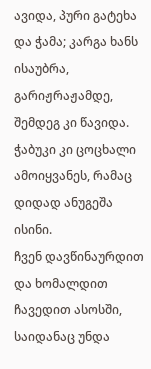ავიდა, პური გატეხა და ჭამა; კარგა ხანს ისაუბრა, გარიჟრაჟამდე, შემდეგ კი წავიდა.
ჭაბუკი კი ცოცხალი ამოიყვანეს, რამაც დიდად ანუგეშა ისინი.
ჩვენ დავწინაურდით და ხომალდით ჩავედით ასოსში, საიდანაც უნდა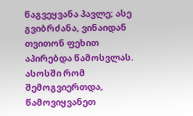წაგვეყვანა პავლე; ასე გვიბრძანა, ვინაიდან თვითონ ფეხით აპირებდა წამოსვლას.
ასოსში რომ შემოგვიერთდა, წამოვიყვანეთ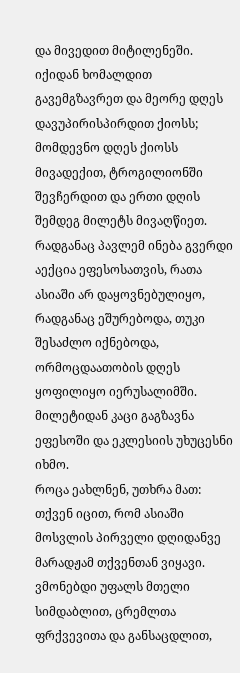და მივედით მიტილენეში.
იქიდან ხომალდით გავემგზავრეთ და მეორე დღეს დავუპირისპირდით ქიოსს; მომდევნო დღეს ქიოსს მივადექით, ტროგილიონში შევჩერდით და ერთი დღის შემდეგ მილეტს მივაღწიეთ.
რადგანაც პავლემ ინება გვერდი აექცია ეფესოსათვის, რათა ასიაში არ დაყოვნებულიყო, რადგანაც ეშურებოდა, თუკი შესაძლო იქნებოდა, ორმოცდაათობის დღეს ყოფილიყო იერუსალიმში.
მილეტიდან კაცი გაგზავნა ეფესოში და ეკლესიის უხუცესნი იხმო.
როცა ეახლნენ, უთხრა მათ: თქვენ იცით, რომ ასიაში მოსვლის პირველი დღიდანვე მარადჟამ თქვენთან ვიყავი.
ვმონებდი უფალს მთელი სიმდაბლით, ცრემლთა ფრქვევითა და განსაცდლით,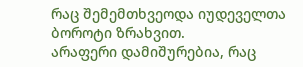რაც შემემთხვეოდა იუდეველთა ბოროტი ზრახვით.
არაფერი დამიშურებია, რაც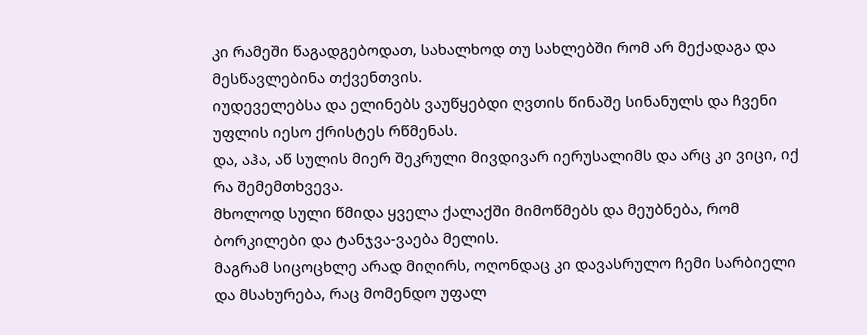კი რამეში წაგადგებოდათ, სახალხოდ თუ სახლებში რომ არ მექადაგა და მესწავლებინა თქვენთვის.
იუდეველებსა და ელინებს ვაუწყებდი ღვთის წინაშე სინანულს და ჩვენი უფლის იესო ქრისტეს რწმენას.
და, აჰა, აწ სულის მიერ შეკრული მივდივარ იერუსალიმს და არც კი ვიცი, იქ რა შემემთხვევა.
მხოლოდ სული წმიდა ყველა ქალაქში მიმოწმებს და მეუბნება, რომ ბორკილები და ტანჯვა-ვაება მელის.
მაგრამ სიცოცხლე არად მიღირს, ოღონდაც კი დავასრულო ჩემი სარბიელი და მსახურება, რაც მომენდო უფალ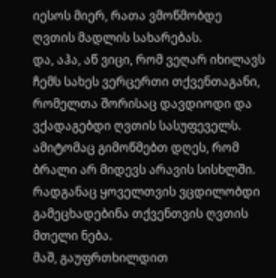იესოს მიერ, რათა ვმოწმობდე ღვთის მადლის სახარებას.
და, აჰა, აწ ვიცი, რომ ვეღარ იხილავს ჩემს სახეს ვერცერთი თქვენთაგანი, რომელთა შორისაც დავდიოდი და ვქადაგებდი ღვთის სასუფეველს.
ამიტომაც გიმოწმებთ დღეს, რომ ბრალი არ მიდევს არავის სისხლში.
რადგანაც ყოველთვის ვცდილობდი გამეცხადებინა თქვენთვის ღვთის მთელი ნება.
მაშ, გაუფრთხილდით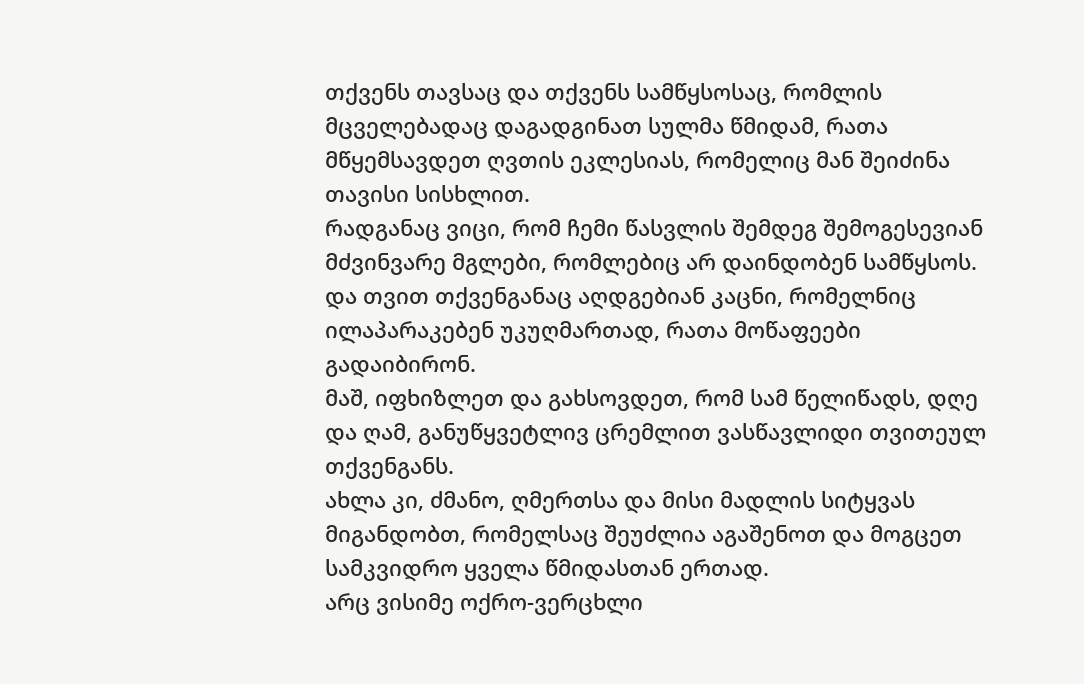თქვენს თავსაც და თქვენს სამწყსოსაც, რომლის მცველებადაც დაგადგინათ სულმა წმიდამ, რათა მწყემსავდეთ ღვთის ეკლესიას, რომელიც მან შეიძინა თავისი სისხლით.
რადგანაც ვიცი, რომ ჩემი წასვლის შემდეგ შემოგესევიან მძვინვარე მგლები, რომლებიც არ დაინდობენ სამწყსოს.
და თვით თქვენგანაც აღდგებიან კაცნი, რომელნიც ილაპარაკებენ უკუღმართად, რათა მოწაფეები გადაიბირონ.
მაშ, იფხიზლეთ და გახსოვდეთ, რომ სამ წელიწადს, დღე და ღამ, განუწყვეტლივ ცრემლით ვასწავლიდი თვითეულ თქვენგანს.
ახლა კი, ძმანო, ღმერთსა და მისი მადლის სიტყვას მიგანდობთ, რომელსაც შეუძლია აგაშენოთ და მოგცეთ სამკვიდრო ყველა წმიდასთან ერთად.
არც ვისიმე ოქრო-ვერცხლი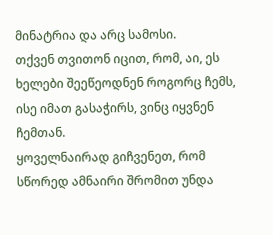მინატრია და არც სამოსი.
თქვენ თვითონ იცით, რომ, აი, ეს ხელები შეეწეოდნენ როგორც ჩემს, ისე იმათ გასაჭირს, ვინც იყვნენ ჩემთან.
ყოველნაირად გიჩვენეთ, რომ სწორედ ამნაირი შრომით უნდა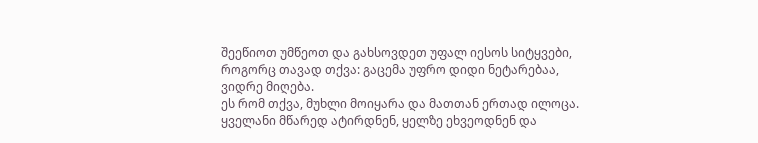შეეწიოთ უმწეოთ და გახსოვდეთ უფალ იესოს სიტყვები, როგორც თავად თქვა: გაცემა უფრო დიდი ნეტარებაა, ვიდრე მიღება.
ეს რომ თქვა, მუხლი მოიყარა და მათთან ერთად ილოცა.
ყველანი მწარედ ატირდნენ, ყელზე ეხვეოდნენ და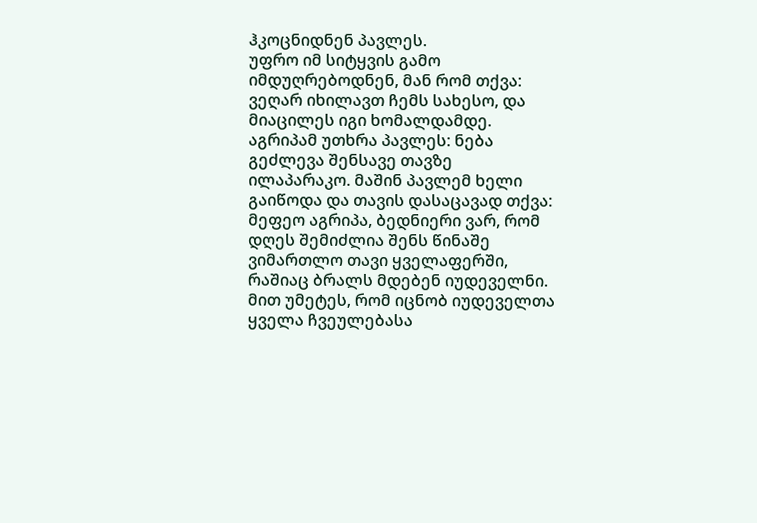ჰკოცნიდნენ პავლეს.
უფრო იმ სიტყვის გამო იმდუღრებოდნენ, მან რომ თქვა: ვეღარ იხილავთ ჩემს სახესო, და მიაცილეს იგი ხომალდამდე.
აგრიპამ უთხრა პავლეს: ნება გეძლევა შენსავე თავზე ილაპარაკო. მაშინ პავლემ ხელი გაიწოდა და თავის დასაცავად თქვა:
მეფეო აგრიპა, ბედნიერი ვარ, რომ დღეს შემიძლია შენს წინაშე ვიმართლო თავი ყველაფერში, რაშიაც ბრალს მდებენ იუდეველნი.
მით უმეტეს, რომ იცნობ იუდეველთა ყველა ჩვეულებასა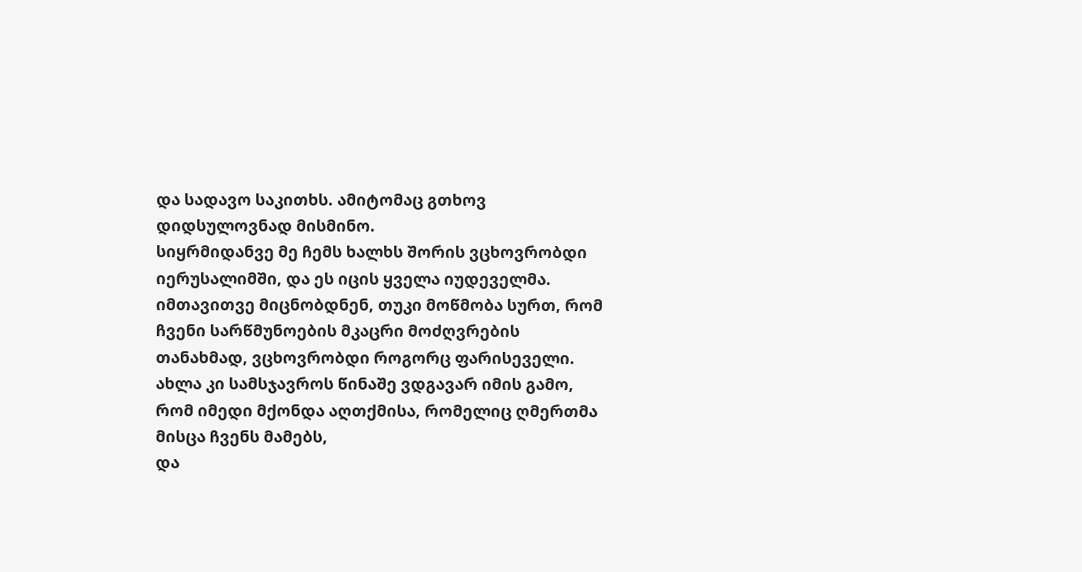და სადავო საკითხს. ამიტომაც გთხოვ დიდსულოვნად მისმინო.
სიყრმიდანვე მე ჩემს ხალხს შორის ვცხოვრობდი იერუსალიმში, და ეს იცის ყველა იუდეველმა.
იმთავითვე მიცნობდნენ, თუკი მოწმობა სურთ, რომ ჩვენი სარწმუნოების მკაცრი მოძღვრების თანახმად, ვცხოვრობდი როგორც ფარისეველი.
ახლა კი სამსჯავროს წინაშე ვდგავარ იმის გამო, რომ იმედი მქონდა აღთქმისა, რომელიც ღმერთმა მისცა ჩვენს მამებს,
და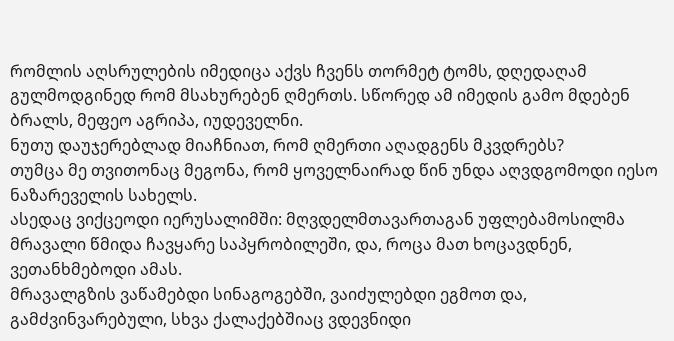რომლის აღსრულების იმედიცა აქვს ჩვენს თორმეტ ტომს, დღედაღამ გულმოდგინედ რომ მსახურებენ ღმერთს. სწორედ ამ იმედის გამო მდებენ ბრალს, მეფეო აგრიპა, იუდეველნი.
ნუთუ დაუჯერებლად მიაჩნიათ, რომ ღმერთი აღადგენს მკვდრებს?
თუმცა მე თვითონაც მეგონა, რომ ყოველნაირად წინ უნდა აღვდგომოდი იესო ნაზარეველის სახელს.
ასედაც ვიქცეოდი იერუსალიმში: მღვდელმთავართაგან უფლებამოსილმა მრავალი წმიდა ჩავყარე საპყრობილეში, და, როცა მათ ხოცავდნენ, ვეთანხმებოდი ამას.
მრავალგზის ვაწამებდი სინაგოგებში, ვაიძულებდი ეგმოთ და, გამძვინვარებული, სხვა ქალაქებშიაც ვდევნიდი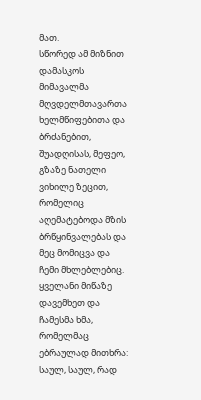მათ.
სწორედ ამ მიზნით დამასკოს მიმავალმა მღვდელმთავართა ხელმწიფებითა და ბრძანებით,
შუადღისას, მეფეო, გზაზე ნათელი ვიხილე ზეცით, რომელიც აღემატებოდა მზის ბრწყინვალებას და მეც მომიცვა და ჩემი მხლებლებიც.
ყველანი მიწაზე დავემხეთ და ჩამესმა ხმა, რომელმაც ებრაულად მითხრა: საულ, საულ, რად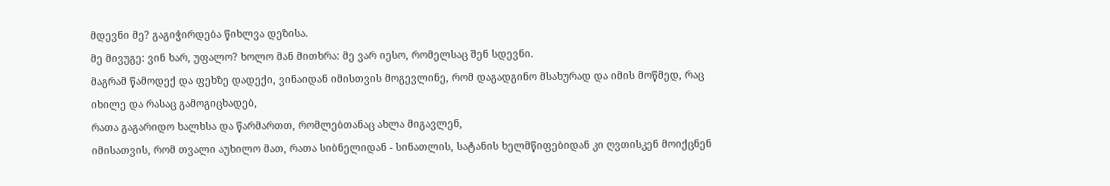მდევნი მე? გაგიჭირდება წიხლვა დეზისა.
მე მივუგე: ვინ ხარ, უფალო? ხოლო მან მითხრა: მე ვარ იესო, რომელსაც შენ სდევნი.
მაგრამ წამოდექ და ფეხზე დადექი, ვინაიდან იმისთვის მოგევლინე, რომ დაგადგინო მსახურად და იმის მოწმედ, რაც იხილე და რასაც გამოგიცხადებ,
რათა გაგარიდო ხალხსა და წარმართთ, რომლებთანაც ახლა მიგავლენ,
იმისათვის, რომ თვალი აუხილო მათ, რათა სიბნელიდან - სინათლის, სატანის ხელმწიფებიდან კი ღვთისკენ მოიქცნენ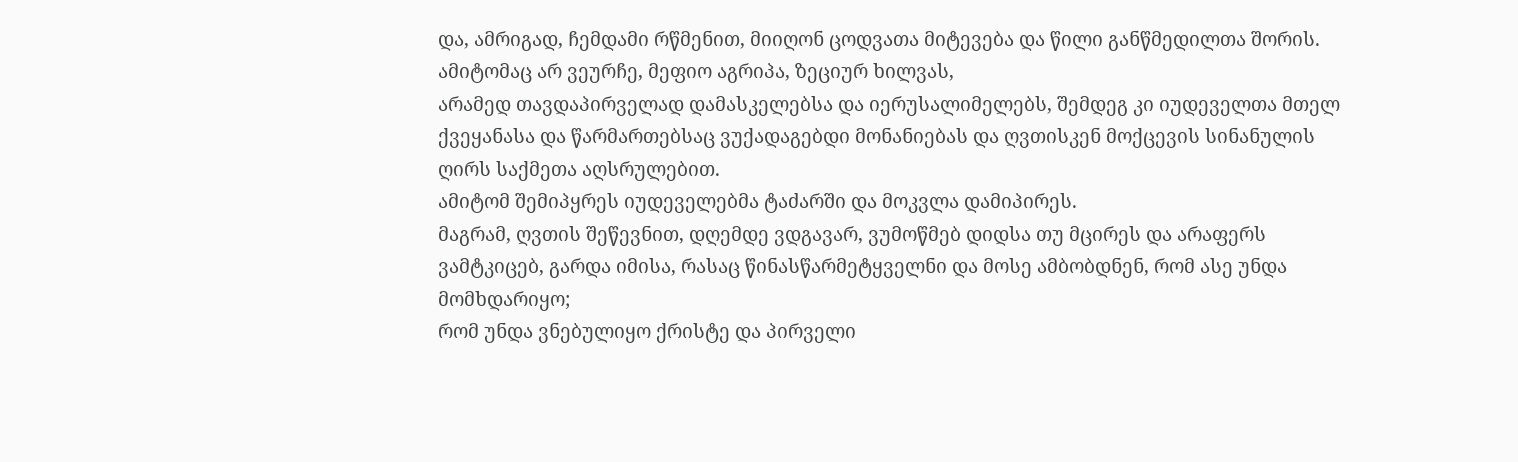და, ამრიგად, ჩემდამი რწმენით, მიიღონ ცოდვათა მიტევება და წილი განწმედილთა შორის.
ამიტომაც არ ვეურჩე, მეფიო აგრიპა, ზეციურ ხილვას,
არამედ თავდაპირველად დამასკელებსა და იერუსალიმელებს, შემდეგ კი იუდეველთა მთელ ქვეყანასა და წარმართებსაც ვუქადაგებდი მონანიებას და ღვთისკენ მოქცევის სინანულის ღირს საქმეთა აღსრულებით.
ამიტომ შემიპყრეს იუდეველებმა ტაძარში და მოკვლა დამიპირეს.
მაგრამ, ღვთის შეწევნით, დღემდე ვდგავარ, ვუმოწმებ დიდსა თუ მცირეს და არაფერს ვამტკიცებ, გარდა იმისა, რასაც წინასწარმეტყველნი და მოსე ამბობდნენ, რომ ასე უნდა მომხდარიყო;
რომ უნდა ვნებულიყო ქრისტე და პირველი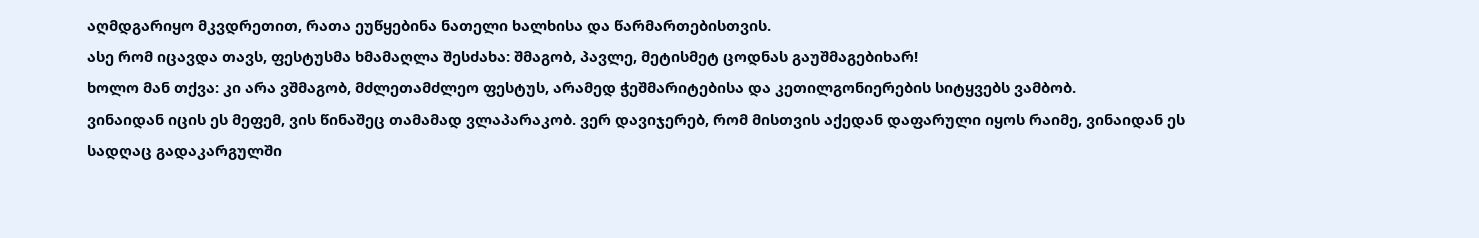აღმდგარიყო მკვდრეთით, რათა ეუწყებინა ნათელი ხალხისა და წარმართებისთვის.
ასე რომ იცავდა თავს, ფესტუსმა ხმამაღლა შესძახა: შმაგობ, პავლე, მეტისმეტ ცოდნას გაუშმაგებიხარ!
ხოლო მან თქვა: კი არა ვშმაგობ, მძლეთამძლეო ფესტუს, არამედ ჭეშმარიტებისა და კეთილგონიერების სიტყვებს ვამბობ.
ვინაიდან იცის ეს მეფემ, ვის წინაშეც თამამად ვლაპარაკობ. ვერ დავიჯერებ, რომ მისთვის აქედან დაფარული იყოს რაიმე, ვინაიდან ეს სადღაც გადაკარგულში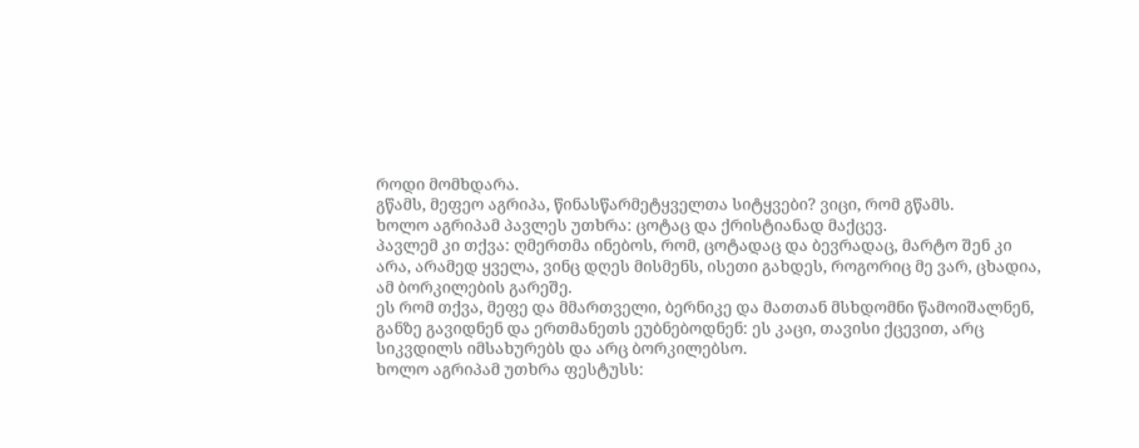როდი მომხდარა.
გწამს, მეფეო აგრიპა, წინასწარმეტყველთა სიტყვები? ვიცი, რომ გწამს.
ხოლო აგრიპამ პავლეს უთხრა: ცოტაც და ქრისტიანად მაქცევ.
პავლემ კი თქვა: ღმერთმა ინებოს, რომ, ცოტადაც და ბევრადაც, მარტო შენ კი არა, არამედ ყველა, ვინც დღეს მისმენს, ისეთი გახდეს, როგორიც მე ვარ, ცხადია, ამ ბორკილების გარეშე.
ეს რომ თქვა, მეფე და მმართველი, ბერნიკე და მათთან მსხდომნი წამოიშალნენ,
განზე გავიდნენ და ერთმანეთს ეუბნებოდნენ: ეს კაცი, თავისი ქცევით, არც სიკვდილს იმსახურებს და არც ბორკილებსო.
ხოლო აგრიპამ უთხრა ფესტუსს: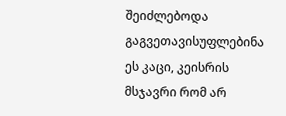შეიძლებოდა გაგვეთავისუფლებინა ეს კაცი, კეისრის მსჯავრი რომ არ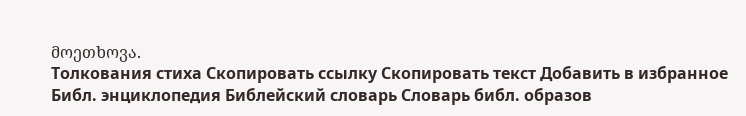მოეთხოვა.
Толкования стиха Скопировать ссылку Скопировать текст Добавить в избранное
Библ. энциклопедия Библейский словарь Словарь библ. образов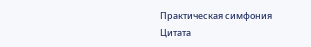Практическая симфония
Цитата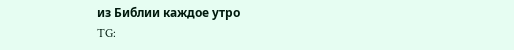из Библии каждое утро
TG: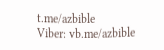t.me/azbible
Viber: vb.me/azbible